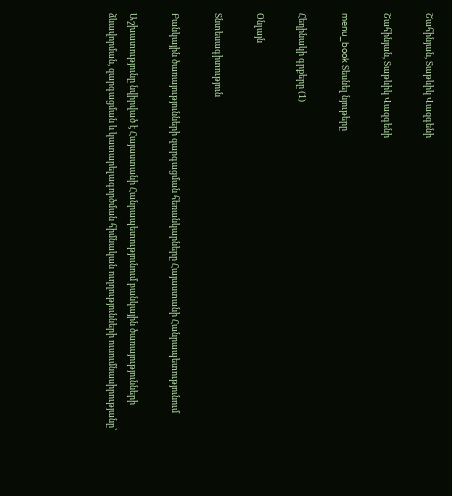Շահինյան, Տաթևիկ Վազգենի

Շահինյան, Տաթևիկ Վազգենի

menu_book Տեսնել նյութերը

Հեղինակի գրքերը (1)

Օնլայն

Տնտեսագիտություն

Բանկային ծառայությունների զարգացման հեռանկարները Հայաստանի Հանրապետությունում

Աշխատությունը նվիրված է Հայաստանի Հանրապետությունում բանկային ծառայությունների ձևավորման, զարգացման և կատարելագործման հիմնական ուղղությունների ուսումնասիրությանը՝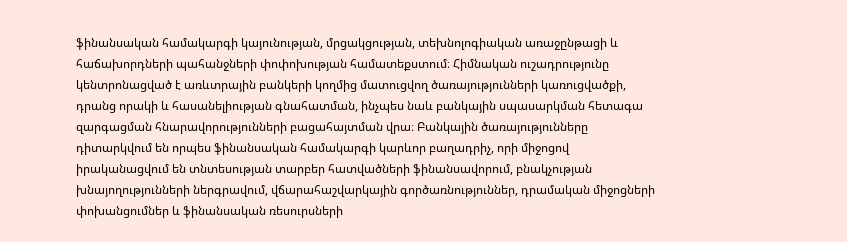ֆինանսական համակարգի կայունության, մրցակցության, տեխնոլոգիական առաջընթացի և հաճախորդների պահանջների փոփոխության համատեքստում։ Հիմնական ուշադրությունը կենտրոնացված է առևտրային բանկերի կողմից մատուցվող ծառայությունների կառուցվածքի, դրանց որակի և հասանելիության գնահատման, ինչպես նաև բանկային սպասարկման հետագա զարգացման հնարավորությունների բացահայտման վրա։ Բանկային ծառայությունները դիտարկվում են որպես ֆինանսական համակարգի կարևոր բաղադրիչ, որի միջոցով իրականացվում են տնտեսության տարբեր հատվածների ֆինանսավորում, բնակչության խնայողությունների ներգրավում, վճարահաշվարկային գործառնություններ, դրամական միջոցների փոխանցումներ և ֆինանսական ռեսուրսների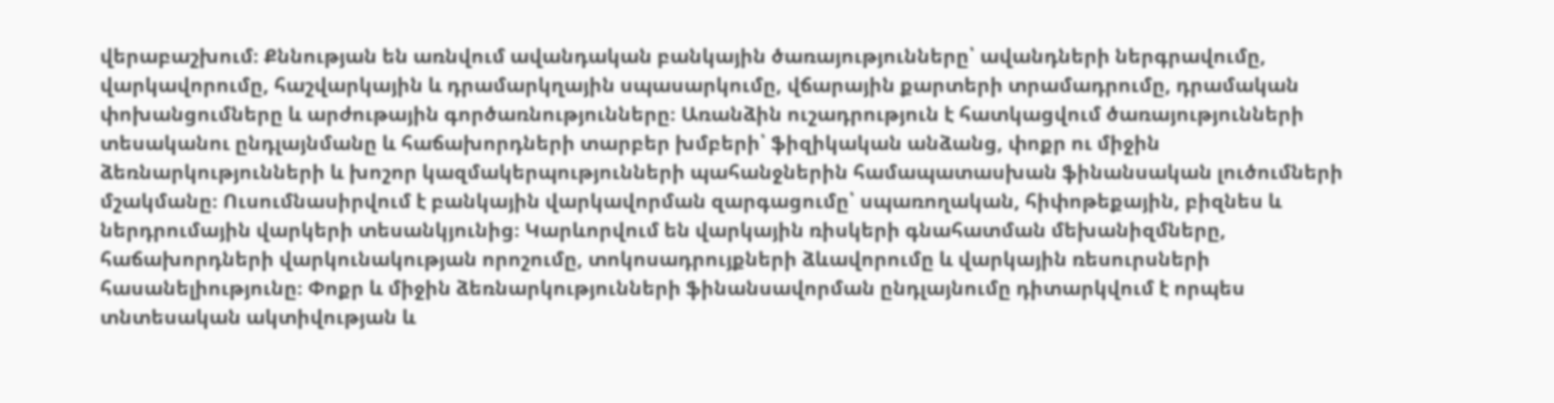վերաբաշխում։ Քննության են առնվում ավանդական բանկային ծառայությունները՝ ավանդների ներգրավումը, վարկավորումը, հաշվարկային և դրամարկղային սպասարկումը, վճարային քարտերի տրամադրումը, դրամական փոխանցումները և արժութային գործառնությունները։ Առանձին ուշադրություն է հատկացվում ծառայությունների տեսականու ընդլայնմանը և հաճախորդների տարբեր խմբերի՝ ֆիզիկական անձանց, փոքր ու միջին ձեռնարկությունների և խոշոր կազմակերպությունների պահանջներին համապատասխան ֆինանսական լուծումների մշակմանը։ Ուսումնասիրվում է բանկային վարկավորման զարգացումը՝ սպառողական, հիփոթեքային, բիզնես և ներդրումային վարկերի տեսանկյունից։ Կարևորվում են վարկային ռիսկերի գնահատման մեխանիզմները, հաճախորդների վարկունակության որոշումը, տոկոսադրույքների ձևավորումը և վարկային ռեսուրսների հասանելիությունը։ Փոքր և միջին ձեռնարկությունների ֆինանսավորման ընդլայնումը դիտարկվում է որպես տնտեսական ակտիվության և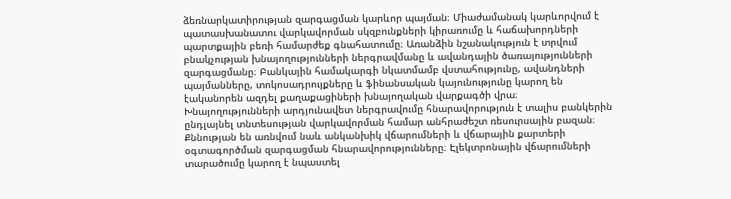ձեռնարկատիրության զարգացման կարևոր պայման։ Միաժամանակ կարևորվում է պատասխանատու վարկավորման սկզբունքների կիրառումը և հաճախորդների պարտքային բեռի համարժեք գնահատումը։ Առանձին նշանակություն է տրվում բնակչության խնայողությունների ներգրավմանը և ավանդային ծառայությունների զարգացմանը։ Բանկային համակարգի նկատմամբ վստահությունը, ավանդների պայմանները, տոկոսադրույքները և ֆինանսական կայունությունը կարող են էականորեն ազդել քաղաքացիների խնայողական վարքագծի վրա։ Խնայողությունների արդյունավետ ներգրավումը հնարավորություն է տալիս բանկերին ընդլայնել տնտեսության վարկավորման համար անհրաժեշտ ռեսուրսային բազան։ Քննության են առնվում նաև անկանխիկ վճարումների և վճարային քարտերի օգտագործման զարգացման հնարավորությունները։ Էլեկտրոնային վճարումների տարածումը կարող է նպաստել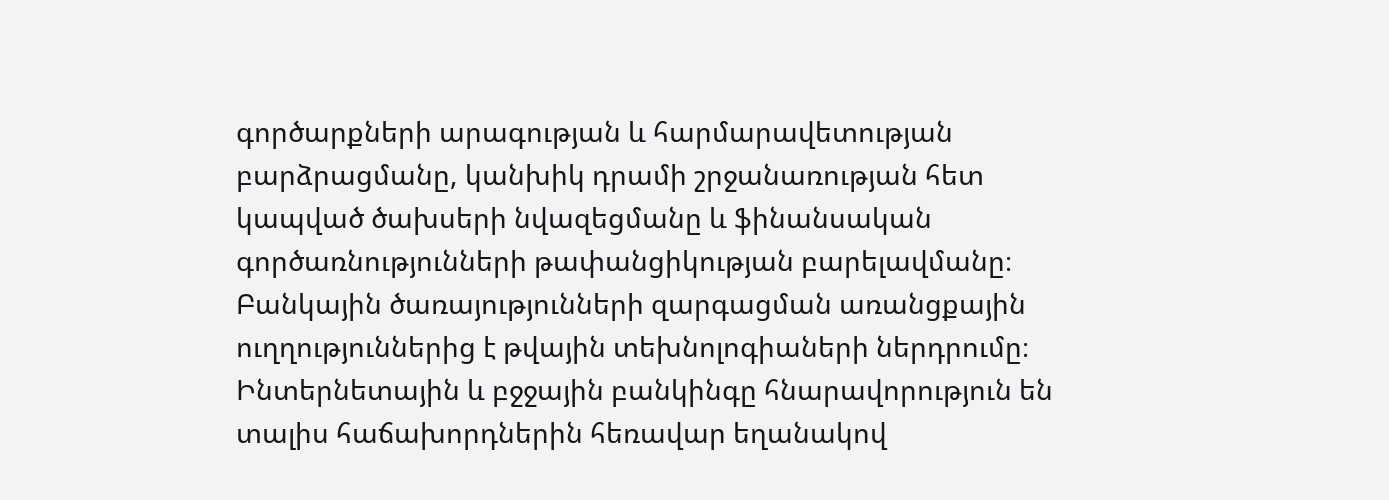գործարքների արագության և հարմարավետության բարձրացմանը, կանխիկ դրամի շրջանառության հետ կապված ծախսերի նվազեցմանը և ֆինանսական գործառնությունների թափանցիկության բարելավմանը։ Բանկային ծառայությունների զարգացման առանցքային ուղղություններից է թվային տեխնոլոգիաների ներդրումը։ Ինտերնետային և բջջային բանկինգը հնարավորություն են տալիս հաճախորդներին հեռավար եղանակով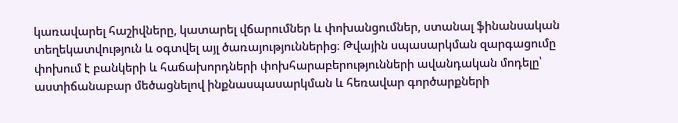կառավարել հաշիվները, կատարել վճարումներ և փոխանցումներ, ստանալ ֆինանսական տեղեկատվություն և օգտվել այլ ծառայություններից։ Թվային սպասարկման զարգացումը փոխում է բանկերի և հաճախորդների փոխհարաբերությունների ավանդական մոդելը՝ աստիճանաբար մեծացնելով ինքնասպասարկման և հեռավար գործարքների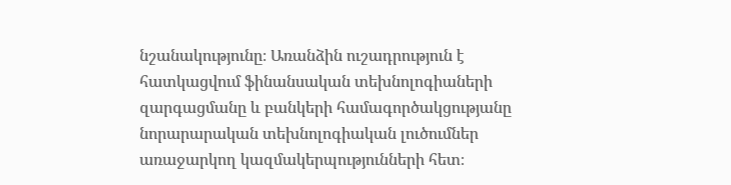նշանակությունը։ Առանձին ուշադրություն է հատկացվում ֆինանսական տեխնոլոգիաների զարգացմանը և բանկերի համագործակցությանը նորարարական տեխնոլոգիական լուծումներ առաջարկող կազմակերպությունների հետ։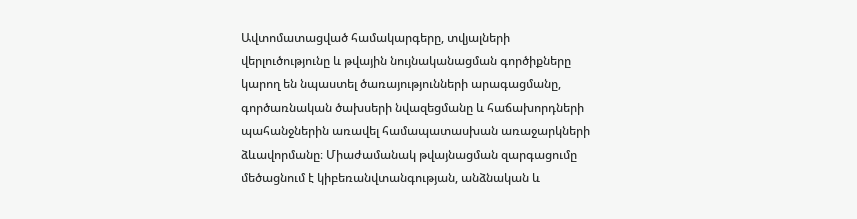Ավտոմատացված համակարգերը, տվյալների վերլուծությունը և թվային նույնականացման գործիքները կարող են նպաստել ծառայությունների արագացմանը, գործառնական ծախսերի նվազեցմանը և հաճախորդների պահանջներին առավել համապատասխան առաջարկների ձևավորմանը։ Միաժամանակ թվայնացման զարգացումը մեծացնում է կիբեռանվտանգության, անձնական և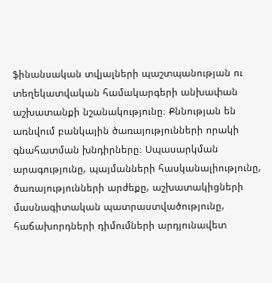ֆինանսական տվյալների պաշտպանության ու տեղեկատվական համակարգերի անխափան աշխատանքի նշանակությունը։ Քննության են առնվում բանկային ծառայությունների որակի գնահատման խնդիրները։ Սպասարկման արագությունը, պայմանների հասկանալիությունը, ծառայությունների արժեքը, աշխատակիցների մասնագիտական պատրաստվածությունը, հաճախորդների դիմումների արդյունավետ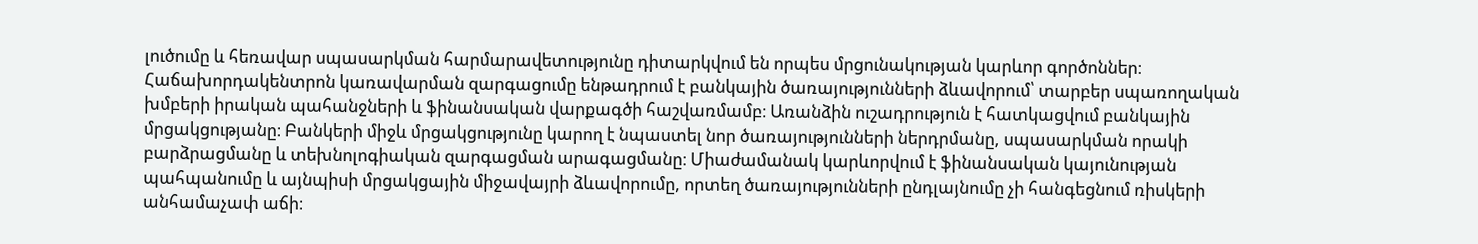լուծումը և հեռավար սպասարկման հարմարավետությունը դիտարկվում են որպես մրցունակության կարևոր գործոններ։ Հաճախորդակենտրոն կառավարման զարգացումը ենթադրում է բանկային ծառայությունների ձևավորում՝ տարբեր սպառողական խմբերի իրական պահանջների և ֆինանսական վարքագծի հաշվառմամբ։ Առանձին ուշադրություն է հատկացվում բանկային մրցակցությանը։ Բանկերի միջև մրցակցությունը կարող է նպաստել նոր ծառայությունների ներդրմանը, սպասարկման որակի բարձրացմանը և տեխնոլոգիական զարգացման արագացմանը։ Միաժամանակ կարևորվում է ֆինանսական կայունության պահպանումը և այնպիսի մրցակցային միջավայրի ձևավորումը, որտեղ ծառայությունների ընդլայնումը չի հանգեցնում ռիսկերի անհամաչափ աճի։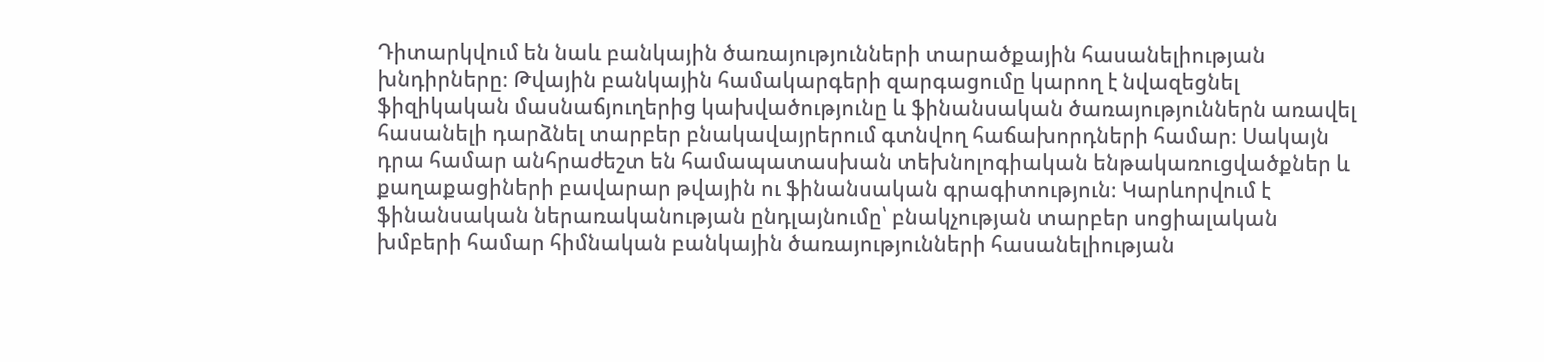Դիտարկվում են նաև բանկային ծառայությունների տարածքային հասանելիության խնդիրները։ Թվային բանկային համակարգերի զարգացումը կարող է նվազեցնել ֆիզիկական մասնաճյուղերից կախվածությունը և ֆինանսական ծառայություններն առավել հասանելի դարձնել տարբեր բնակավայրերում գտնվող հաճախորդների համար։ Սակայն դրա համար անհրաժեշտ են համապատասխան տեխնոլոգիական ենթակառուցվածքներ և քաղաքացիների բավարար թվային ու ֆինանսական գրագիտություն։ Կարևորվում է ֆինանսական ներառականության ընդլայնումը՝ բնակչության տարբեր սոցիալական խմբերի համար հիմնական բանկային ծառայությունների հասանելիության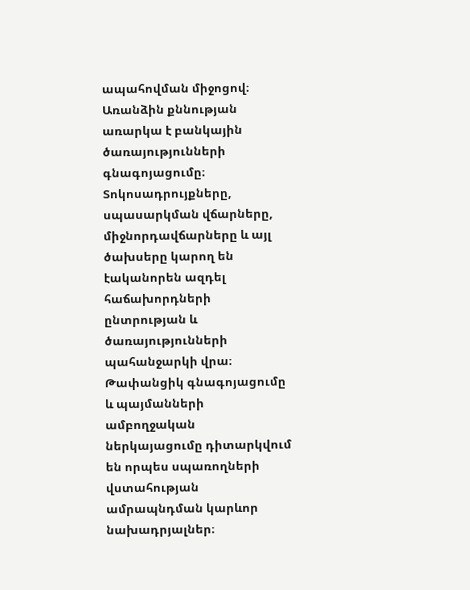ապահովման միջոցով։ Առանձին քննության առարկա է բանկային ծառայությունների գնագոյացումը։ Տոկոսադրույքները, սպասարկման վճարները, միջնորդավճարները և այլ ծախսերը կարող են էականորեն ազդել հաճախորդների ընտրության և ծառայությունների պահանջարկի վրա։ Թափանցիկ գնագոյացումը և պայմանների ամբողջական ներկայացումը դիտարկվում են որպես սպառողների վստահության ամրապնդման կարևոր նախադրյալներ։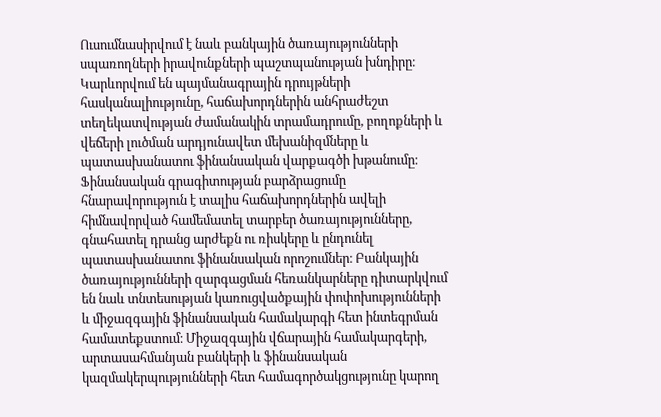Ուսումնասիրվում է նաև բանկային ծառայությունների սպառողների իրավունքների պաշտպանության խնդիրը։ Կարևորվում են պայմանագրային դրույթների հասկանալիությունը, հաճախորդներին անհրաժեշտ տեղեկատվության ժամանակին տրամադրումը, բողոքների և վեճերի լուծման արդյունավետ մեխանիզմները և պատասխանատու ֆինանսական վարքագծի խթանումը։ Ֆինանսական գրագիտության բարձրացումը հնարավորություն է տալիս հաճախորդներին ավելի հիմնավորված համեմատել տարբեր ծառայությունները, գնահատել դրանց արժեքն ու ռիսկերը և ընդունել պատասխանատու ֆինանսական որոշումներ։ Բանկային ծառայությունների զարգացման հեռանկարները դիտարկվում են նաև տնտեսության կառուցվածքային փոփոխությունների և միջազգային ֆինանսական համակարգի հետ ինտեգրման համատեքստում։ Միջազգային վճարային համակարգերի, արտասահմանյան բանկերի և ֆինանսական կազմակերպությունների հետ համագործակցությունը կարող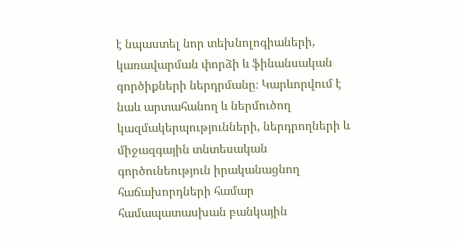է նպաստել նոր տեխնոլոգիաների, կառավարման փորձի և ֆինանսական գործիքների ներդրմանը։ Կարևորվում է նաև արտահանող և ներմուծող կազմակերպությունների, ներդրողների և միջազգային տնտեսական գործունեություն իրականացնող հաճախորդների համար համապատասխան բանկային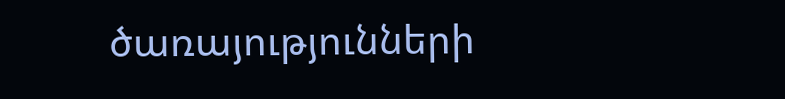ծառայությունների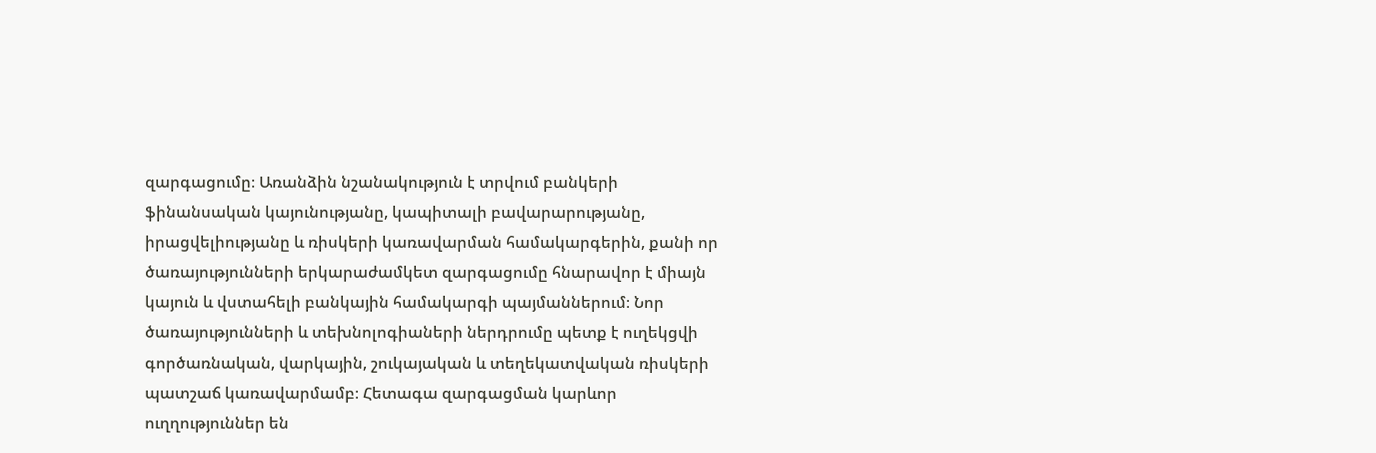զարգացումը։ Առանձին նշանակություն է տրվում բանկերի ֆինանսական կայունությանը, կապիտալի բավարարությանը, իրացվելիությանը և ռիսկերի կառավարման համակարգերին, քանի որ ծառայությունների երկարաժամկետ զարգացումը հնարավոր է միայն կայուն և վստահելի բանկային համակարգի պայմաններում։ Նոր ծառայությունների և տեխնոլոգիաների ներդրումը պետք է ուղեկցվի գործառնական, վարկային, շուկայական և տեղեկատվական ռիսկերի պատշաճ կառավարմամբ։ Հետագա զարգացման կարևոր ուղղություններ են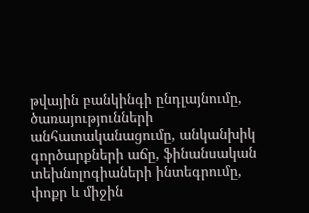թվային բանկինգի ընդլայնումը, ծառայությունների անհատականացումը, անկանխիկ գործարքների աճը, ֆինանսական տեխնոլոգիաների ինտեգրումը, փոքր և միջին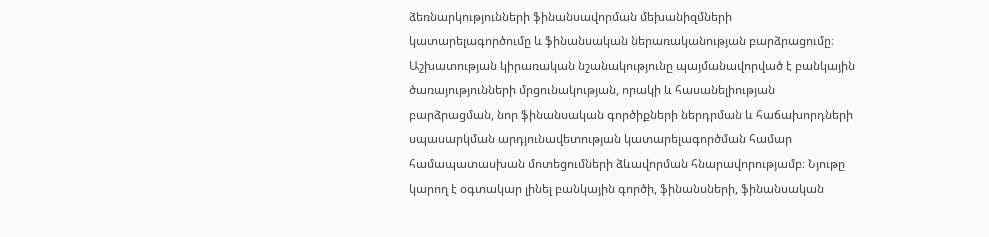ձեռնարկությունների ֆինանսավորման մեխանիզմների կատարելագործումը և ֆինանսական ներառականության բարձրացումը։ Աշխատության կիրառական նշանակությունը պայմանավորված է բանկային ծառայությունների մրցունակության, որակի և հասանելիության բարձրացման, նոր ֆինանսական գործիքների ներդրման և հաճախորդների սպասարկման արդյունավետության կատարելագործման համար համապատասխան մոտեցումների ձևավորման հնարավորությամբ։ Նյութը կարող է օգտակար լինել բանկային գործի, ֆինանսների, ֆինանսական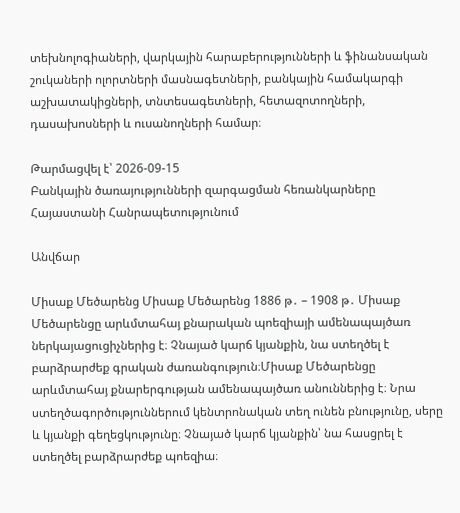տեխնոլոգիաների, վարկային հարաբերությունների և ֆինանսական շուկաների ոլորտների մասնագետների, բանկային համակարգի աշխատակիցների, տնտեսագետների, հետազոտողների, դասախոսների և ուսանողների համար։

Թարմացվել է՝ 2026-09-15
Բանկային ծառայությունների զարգացման հեռանկարները Հայաստանի Հանրապետությունում

Անվճար

Միսաք Մեծարենց Միսաք Մեծարենց 1886 թ․ – 1908 թ․ Միսաք Մեծարենցը արևմտահայ քնարական պոեզիայի ամենապայծառ ներկայացուցիչներից է։ Չնայած կարճ կյանքին, նա ստեղծել է բարձրարժեք գրական ժառանգություն։Միսաք Մեծարենցը արևմտահայ քնարերգության ամենապայծառ անուններից է։ Նրա ստեղծագործություններում կենտրոնական տեղ ունեն բնությունը, սերը և կյանքի գեղեցկությունը։ Չնայած կարճ կյանքին՝ նա հասցրել է ստեղծել բարձրարժեք պոեզիա։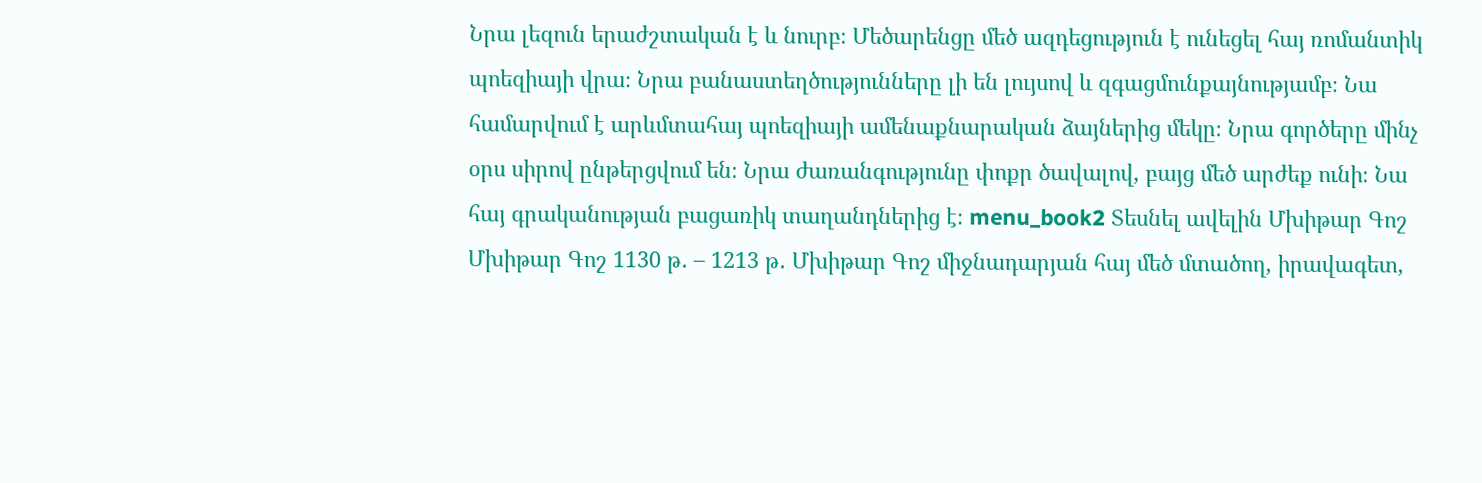Նրա լեզուն երաժշտական է և նուրբ։ Մեծարենցը մեծ ազդեցություն է ունեցել հայ ռոմանտիկ պոեզիայի վրա։ Նրա բանաստեղծությունները լի են լույսով և զգացմունքայնությամբ։ Նա համարվում է արևմտահայ պոեզիայի ամենաքնարական ձայներից մեկը։ Նրա գործերը մինչ օրս սիրով ընթերցվում են։ Նրա ժառանգությունը փոքր ծավալով, բայց մեծ արժեք ունի։ Նա հայ գրականության բացառիկ տաղանդներից է։ menu_book2 Տեսնել ավելին Մխիթար Գոշ Մխիթար Գոշ 1130 թ․ – 1213 թ․ Մխիթար Գոշ միջնադարյան հայ մեծ մտածող, իրավագետ,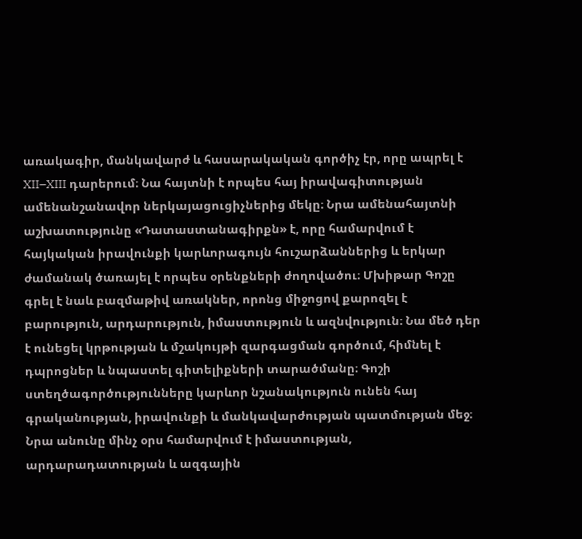առակագիր, մանկավարժ և հասարակական գործիչ էր, որը ապրել է XII–XIII դարերում։ Նա հայտնի է որպես հայ իրավագիտության ամենանշանավոր ներկայացուցիչներից մեկը։ Նրա ամենահայտնի աշխատությունը «Դատաստանագիրքն» է, որը համարվում է հայկական իրավունքի կարևորագույն հուշարձաններից և երկար ժամանակ ծառայել է որպես օրենքների ժողովածու։ Մխիթար Գոշը գրել է նաև բազմաթիվ առակներ, որոնց միջոցով քարոզել է բարություն, արդարություն, իմաստություն և ազնվություն։ Նա մեծ դեր է ունեցել կրթության և մշակույթի զարգացման գործում, հիմնել է դպրոցներ և նպաստել գիտելիքների տարածմանը։ Գոշի ստեղծագործությունները կարևոր նշանակություն ունեն հայ գրականության, իրավունքի և մանկավարժության պատմության մեջ։ Նրա անունը մինչ օրս համարվում է իմաստության, արդարադատության և ազգային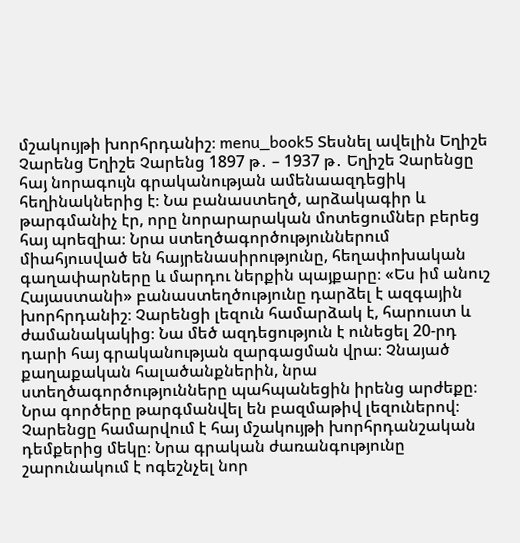մշակույթի խորհրդանիշ։ menu_book5 Տեսնել ավելին Եղիշե Չարենց Եղիշե Չարենց 1897 թ․ – 1937 թ․ Եղիշե Չարենցը հայ նորագույն գրականության ամենաազդեցիկ հեղինակներից է։ Նա բանաստեղծ, արձակագիր և թարգմանիչ էր, որը նորարարական մոտեցումներ բերեց հայ պոեզիա։ Նրա ստեղծագործություններում միահյուսված են հայրենասիրությունը, հեղափոխական գաղափարները և մարդու ներքին պայքարը։ «Ես իմ անուշ Հայաստանի» բանաստեղծությունը դարձել է ազգային խորհրդանիշ։ Չարենցի լեզուն համարձակ է, հարուստ և ժամանակակից։ Նա մեծ ազդեցություն է ունեցել 20-րդ դարի հայ գրականության զարգացման վրա։ Չնայած քաղաքական հալածանքներին, նրա ստեղծագործությունները պահպանեցին իրենց արժեքը։ Նրա գործերը թարգմանվել են բազմաթիվ լեզուներով։ Չարենցը համարվում է հայ մշակույթի խորհրդանշական դեմքերից մեկը։ Նրա գրական ժառանգությունը շարունակում է ոգեշնչել նոր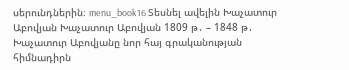սերունդներին։ menu_book16 Տեսնել ավելին Խաչատուր Աբովյան Խաչատուր Աբովյան 1809 թ․ – 1848 թ․ Խաչատուր Աբովյանը նոր հայ գրականության հիմնադիրն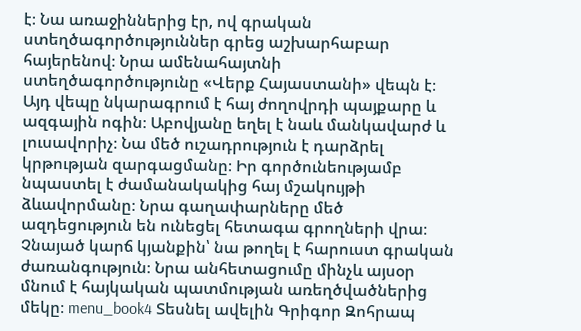է։ Նա առաջիններից էր, ով գրական ստեղծագործություններ գրեց աշխարհաբար հայերենով։ Նրա ամենահայտնի ստեղծագործությունը «Վերք Հայաստանի» վեպն է։ Այդ վեպը նկարագրում է հայ ժողովրդի պայքարը և ազգային ոգին։ Աբովյանը եղել է նաև մանկավարժ և լուսավորիչ։ Նա մեծ ուշադրություն է դարձրել կրթության զարգացմանը։ Իր գործունեությամբ նպաստել է ժամանակակից հայ մշակույթի ձևավորմանը։ Նրա գաղափարները մեծ ազդեցություն են ունեցել հետագա գրողների վրա։ Չնայած կարճ կյանքին՝ նա թողել է հարուստ գրական ժառանգություն։ Նրա անհետացումը մինչև այսօր մնում է հայկական պատմության առեղծվածներից մեկը։ menu_book4 Տեսնել ավելին Գրիգոր Զոհրապ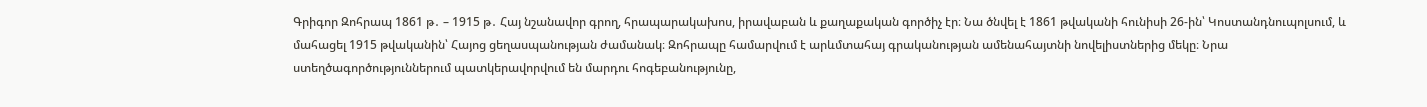Գրիգոր Զոհրապ 1861 թ․ – 1915 թ․ Հայ նշանավոր գրող, հրապարակախոս, իրավաբան և քաղաքական գործիչ էր։ Նա ծնվել է 1861 թվականի հունիսի 26-ին՝ Կոստանդնուպոլսում, և մահացել 1915 թվականին՝ Հայոց ցեղասպանության ժամանակ։ Զոհրապը համարվում է արևմտահայ գրականության ամենահայտնի նովելիստներից մեկը։ Նրա ստեղծագործություններում պատկերավորվում են մարդու հոգեբանությունը,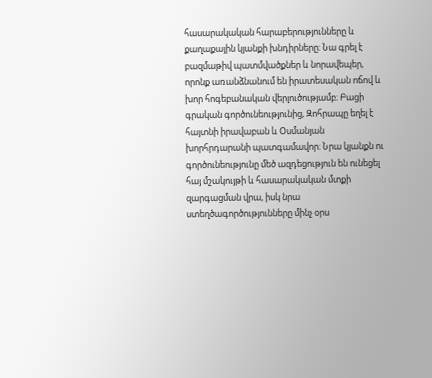հասարակական հարաբերությունները և քաղաքային կյանքի խնդիրները։ Նա գրել է բազմաթիվ պատմվածքներ և նորավեպեր, որոնք առանձնանում են իրատեսական ոճով և խոր հոգեբանական վերլուծությամբ։ Բացի գրական գործունեությունից, Զոհրապը եղել է հայտնի իրավաբան և Օսմանյան խորհրդարանի պատգամավոր։ Նրա կյանքն ու գործունեությունը մեծ ազդեցություն են ունեցել հայ մշակույթի և հասարակական մտքի զարգացման վրա, իսկ նրա ստեղծագործությունները մինչ օրս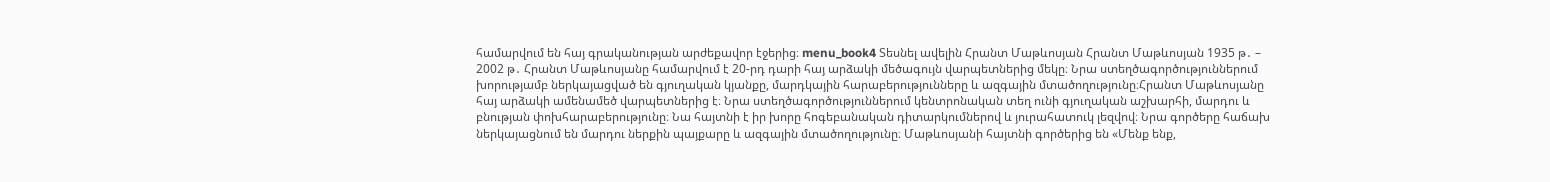համարվում են հայ գրականության արժեքավոր էջերից։ menu_book4 Տեսնել ավելին Հրանտ Մաթևոսյան Հրանտ Մաթևոսյան 1935 թ․ – 2002 թ․ Հրանտ Մաթևոսյանը համարվում է 20-րդ դարի հայ արձակի մեծագույն վարպետներից մեկը։ Նրա ստեղծագործություններում խորությամբ ներկայացված են գյուղական կյանքը, մարդկային հարաբերությունները և ազգային մտածողությունը։Հրանտ Մաթևոսյանը հայ արձակի ամենամեծ վարպետներից է։ Նրա ստեղծագործություններում կենտրոնական տեղ ունի գյուղական աշխարհի, մարդու և բնության փոխհարաբերությունը։ Նա հայտնի է իր խորը հոգեբանական դիտարկումներով և յուրահատուկ լեզվով։ Նրա գործերը հաճախ ներկայացնում են մարդու ներքին պայքարը և ազգային մտածողությունը։ Մաթևոսյանի հայտնի գործերից են «Մենք ենք,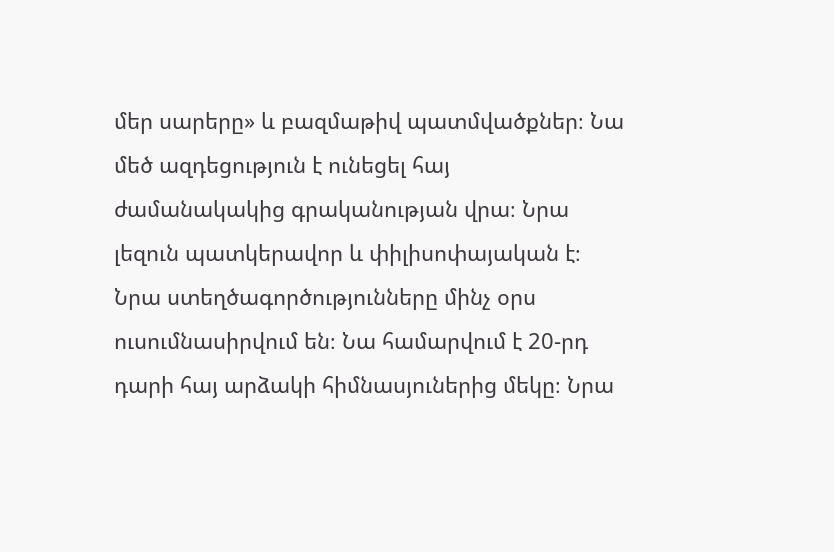մեր սարերը» և բազմաթիվ պատմվածքներ։ Նա մեծ ազդեցություն է ունեցել հայ ժամանակակից գրականության վրա։ Նրա լեզուն պատկերավոր և փիլիսոփայական է։ Նրա ստեղծագործությունները մինչ օրս ուսումնասիրվում են։ Նա համարվում է 20-րդ դարի հայ արձակի հիմնասյուներից մեկը։ Նրա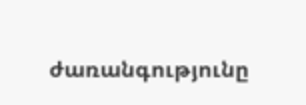ժառանգությունը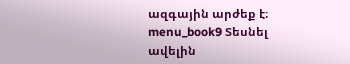ազգային արժեք է։ menu_book9 Տեսնել ավելին